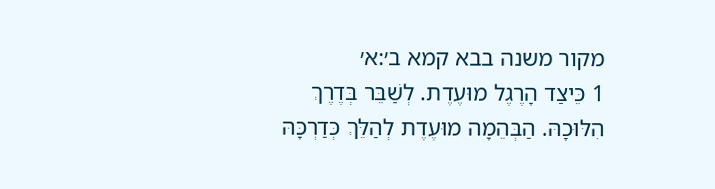מקור משנה בבא קמא ב׳:א׳
1 כֵּיצַד הָרֶגֶל מוּעֶדֶת. לְשַׁבֵּר בְּדֶרֶךְ הִלּוּכָהּ. הַבְּהֵמָה מוּעֶדֶת לְהַלֵּךְ כְּדַרְכָּהּ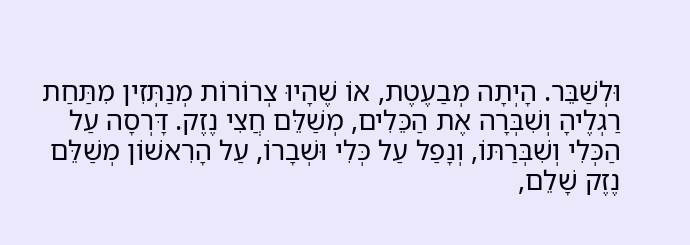וּלְשַׁבֵּר. הָיְתָה מְבַעֶטֶת, אוֹ שֶׁהָיוּ צְרוֹרוֹת מְנַתְּזִין מִתַּחַת רַגְלֶיהָ וְשִׁבְּרָה אֶת הַכֵּלִים, מְשַׁלֵּם חֲצִי נֶזֶק. דָּרְסָה עַל הַכְּלִי וְשִׁבְּרַתּוֹ, וְנָפַל עַל כְּלִי וּשְׁבָרוֹ, עַל הָרִאשׁוֹן מְשַׁלֵּם נֶזֶק שָׁלֵם,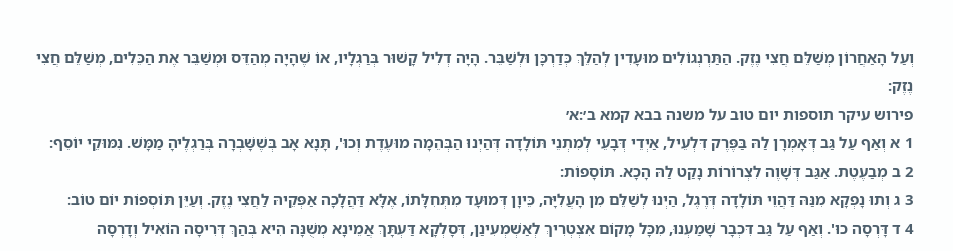וְעַל הָאַחֲרוֹן מְשַׁלֵּם חֲצִי נֶזֶק. הַתַּרְנְגוֹלִים מוּעָדִין לְהַלֵּךְ כְּדַרְכָּן וּלְשַׁבֵּר. הָיָה דְלִיל קָשׁוּר בְּרַגְלָיו, אוֹ שֶׁהָיָה מְהַדֵּס וּמְשַׁבֵּר אֶת הַכֵּלִים, מְשַׁלֵּם חֲצִי נֶזֶק:
פירוש עיקר תוספות יום טוב על משנה בבא קמא ב׳:א׳
1 א וְאַף עַל גַּב דְּאָמְרָן לַהּ בַּפֶּרֶק דִּלְעֵיל, אַיְדֵי דְּבָעֵי לְמִתְנֵי תּוֹלָדָה דְּהַיְנוּ הַבְּהֵמָה מוּעֶדֶת וְכוּ', תָּנָא אָב בְּשֶׁשָּׁבְרָה בְּרַגְלֶיהָ מַמָּשׁ. נִמּוּקֵי יוֹסֵף:
2 ב מְבַעֶטֶת. אַגַּב דְּשָׁוֶה לִצְרוֹרוֹת נָקַט לַהּ הָכָא. תּוֹסָפוֹת:
3 ג וְתוּ נָפְקָא מִנַּהּ דַּהֲוֵי תּוֹלָדָה דְּרֶגֶל, הַיְנוּ לְשַׁלֵּם מִן הָעֲלִיָּה, כֵּיוָן דְּמוּעָד מִתְּחִלָּתוֹ, אֶלָּא דַּהֲלָכָה אַפְּקֵיהּ לַחֲצִי נֶזֶק. וְעַיֵּן תּוֹסְפוֹת יוֹם טוֹב:
4 ד דָּרְסָה כוּ'. וְאַף עַל גַּב דִּכְבָר שָׁמַעְנוּ, מִכָּל מָקוֹם אִצְטְרִיךְ לְאַשְׁמְעִינַן, דְּסָלְקָא דַּעְתָּךְ אֲמֵינָא מְשֻׁנָּה הִיא בְּהַךְ דְּרִיסָה הוֹאִיל וְדָרְסָה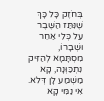בְּחֹזֶק כָּל כָּךְ שֶׁנִּתַּז הַשֶּׁבֶר עַל כְּלִי אַחֵר וּשְׁבָרוֹ, מִסְתָּמָא לְהַזִּיק נִתְכַּוְּנָה, קָא מַשְׁמַע לָן דְּלֹא. אִי נַמִּי קָא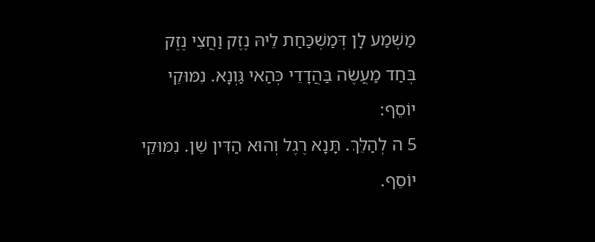מַשְׁמַע לָן דְּמַשְׁכַּחַת לֵיהּ נֶזֶק וַחֲצִי נֶזֶק בְּחַד מַעֲשֶׂה בַּהֲדָדֵי כְּהַאי גַּוְנָא. נִמּוּקֵי יוֹסֵף:
5 ה לְהַלֵּךְ. תָּנָא רֶגֶל וְהוּא הַדִּין שֵׁן. נִמּוּקֵי יוֹסֵף.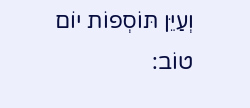וְעַיֵּן תּוֹסְפוֹת יוֹם טוֹב: